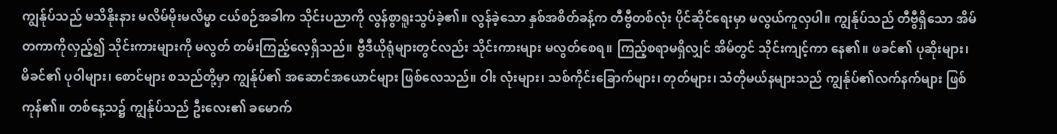ကျွန်ုပ်သည် မသိနိုးနား မလိမ်မိုးမလိမ္မာ ငယ်စဉ်အခါက သိုင်းပညာကို လွန်စွာရူးသွပ်ခဲ့၏။ လွန်ခဲ့သော နှစ်အစိတ်ခန့်က တီဗွီတစ်လုံး ပိုင်ဆိုင်ရေးမှာ မလွယ်ကူလှပါ။ ကျွန်ုပ်သည် တီဗွီရှိသော အိမ်တကာကိုလှည့်၍ သိုင်းကားများကို မလွတ် တမ်းကြည့်လေ့ရှိသည်။ ဗွီဒီယိုရုံများတွင်လည်း သိုင်းကားများ မလွတ်စေရ။ ကြည့်စရာမရှိလျှင် အိမ်တွင် သိုင်းကျင့်ကာ နေ၏။ ဖခင်၏ ပုဆိုးများ၊ မိခင်၏ ပုဝါများ၊ စောင်များ စသည်တို့မှာ ကျွန်ုပ်၏ အဆောင်အယောင်များ ဖြစ်လေသည်။ ဝါး လုံးများ၊ သစ်ကိုင်းခြောက်များ၊ တုတ်များ၊ သံတိုမယ်နများသည် ကျွန်ုပ်၏လက်နက်များ ဖြစ်ကုန်၏။ တစ်နေ့သ၌ ကျွန်ုပ်သည် ဦးလေး၏ ခမောက်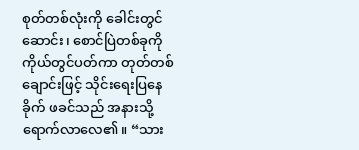စုတ်တစ်လုံးကို ခေါင်းတွင်ဆောင်း၊ စောင်ပြဲတစ်ခုကို ကိုယ်တွင်ပတ်ကာ တုတ်တစ်ချောင်းဖြင့် သိုင်းရေးပြနေခိုက် ဖခင်သည် အနားသို့ရောက်လာလေ၏။ “သား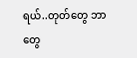ရယ်..တုတ်တွေ ဘာတွေ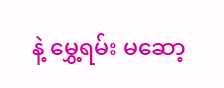နဲ့ မွှေ့ရမ်း မဆော့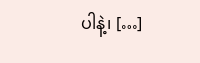ပါနဲ့၊ […]